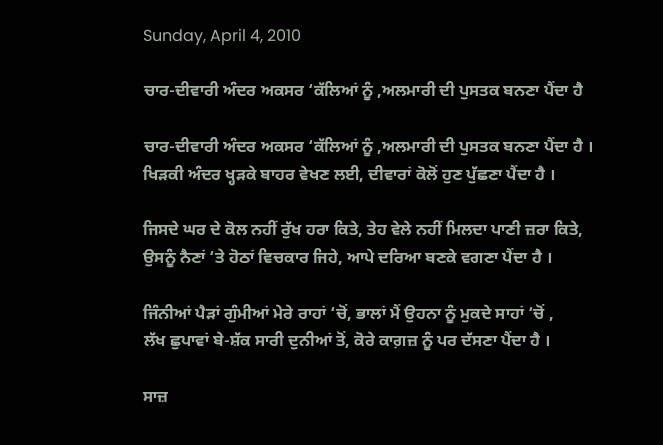Sunday, April 4, 2010

ਚਾਰ-ਦੀਵਾਰੀ ਅੰਦਰ ਅਕਸਰ ‘ਕੱਲਿਆਂ ਨੂੰ ,ਅਲਮਾਰੀ ਦੀ ਪੁਸਤਕ ਬਨਣਾ ਪੈਂਦਾ ਹੈ

ਚਾਰ-ਦੀਵਾਰੀ ਅੰਦਰ ਅਕਸਰ ‘ਕੱਲਿਆਂ ਨੂੰ ,ਅਲਮਾਰੀ ਦੀ ਪੁਸਤਕ ਬਨਣਾ ਪੈਂਦਾ ਹੈ ।
ਖਿੜਕੀ ਅੰਦਰ ਖ੍ਹੜਕੇ ਬਾਹਰ ਵੇਖਣ ਲਈ, ਦੀਵਾਰਾਂ ਕੋਲੋਂ ਹੁਣ ਪੁੱਛਣਾ ਪੈਂਦਾ ਹੈ ।

ਜਿਸਦੇ ਘਰ ਦੇ ਕੋਲ ਨਹੀਂ ਰੁੱਖ ਹਰਾ ਕਿਤੇ, ਤੇਹ ਵੇਲੇ ਨਹੀਂ ਮਿਲਦਾ ਪਾਣੀ ਜ਼ਰਾ ਕਿਤੇ,
ਉਸਨੂੰ ਨੈਣਾਂ ‘ਤੇ ਹੋਠਾਂ ਵਿਚਕਾਰ ਜਿਹੇ, ਆਪੇ ਦਰਿਆ ਬਣਕੇ ਵਗਣਾ ਪੈਂਦਾ ਹੈ ।

ਜਿੰਨੀਆਂ ਪੈੜਾਂ ਗੁੰਮੀਆਂ ਮੇਰੇ ਰਾਹਾਂ ‘ਚੋਂ, ਭਾਲਾਂ ਮੈਂ ਉਹਨਾ ਨੂੰ ਮੁਕਦੇ ਸਾਹਾਂ ‘ਚੋਂ ,
ਲੱਖ ਛੁਪਾਵਾਂ ਬੇ-ਸ਼ੱਕ ਸਾਰੀ ਦੁਨੀਆਂ ਤੋਂ, ਕੋਰੇ ਕਾਗ਼ਜ਼ ਨੂੰ ਪਰ ਦੱਸਣਾ ਪੈਂਦਾ ਹੈ ।

ਸਾਜ਼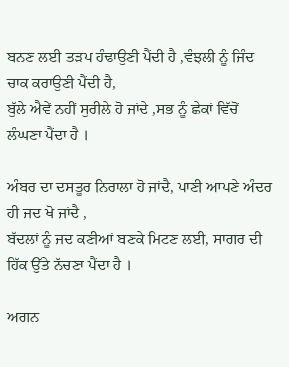ਬਨਣ ਲਈ ਤੜਪ ਹੰਢਾਉਣੀ ਪੈਂਦੀ ਹੈ ,ਵੰਝਲੀ ਨੂੰ ਜਿੰਦ ਚਾਕ ਕਰਾਉਣੀ ਪੈਂਦੀ ਹੈ,
ਬੁੱਲੇ ਐਵੇਂ ਨਹੀਂ ਸੁਰੀਲੇ ਹੋ ਜਾਂਦੇ ,ਸਭ ਨੂੰ ਛੇਕਾਂ ਵਿੱਚੋਂ ਲੰਘਣਾ ਪੈਂਦਾ ਹੈ ।

ਅੰਬਰ ਦਾ ਦਸਤੂਰ ਨਿਰਾਲਾ ਹੋ ਜਾਂਦੈ, ਪਾਣੀ ਆਪਣੇ ਅੰਦਰ ਹੀ ਜਦ ਖੋ ਜਾਂਦੈ ,
ਬੱਦਲਾਂ ਨੂੰ ਜਦ ਕਣੀਆਂ ਬਣਕੇ ਮਿਟਣ ਲਈ, ਸਾਗਰ ਦੀ ਹਿੱਕ ਉੱਤੇ ਨੱਚਣਾ ਪੈਂਦਾ ਹੈ ।

ਅਗਨ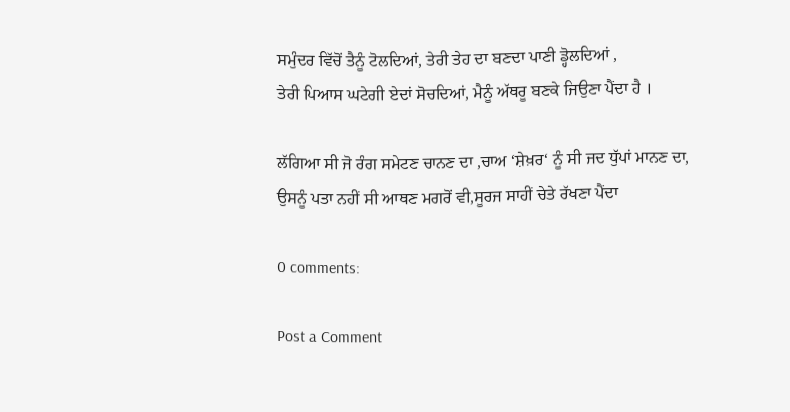ਸਮੁੰਦਰ ਵਿੱਚੋਂ ਤੈਨੂੰ ਟੋਲਦਿਆਂ, ਤੇਰੀ ਤੇਹ ਦਾ ਬਣਦਾ ਪਾਣੀ ਡ੍ਹੋਲਦਿਆਂ ,
ਤੇਰੀ ਪਿਆਸ ਘਟੇਗੀ ਏਦਾਂ ਸੋਚਦਿਆਂ, ਮੈਨੂੰ ਅੱਥਰੂ ਬਣਕੇ ਜਿਉਣਾ ਪੈਂਦਾ ਹੈ ।

ਲੱਗਿਆ ਸੀ ਜੋ ਰੰਗ ਸਮੇਟਣ ਚਾਨਣ ਦਾ ,ਚਾਅ ‘ਸ਼ੇਖ਼ਰ‘ ਨੂੰ ਸੀ ਜਦ ਧੁੱਪਾਂ ਮਾਨਣ ਦਾ,
ਉਸਨੂੰ ਪਤਾ ਨਹੀਂ ਸੀ ਆਥਣ ਮਗਰੋਂ ਵੀ,ਸੂਰਜ ਸਾਹੀਂ ਚੇਤੇ ਰੱਖਣਾ ਪੈਂਦਾ

0 comments:

Post a Comment